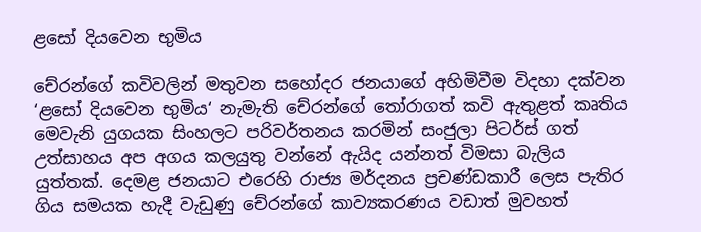ළසෝ දියවෙන භුමිය

චේරන්ගේ කවිවලින් මතුවන සහෝදර ජනයාගේ අහිමිවීම විදහා දක්වන ‘ළසෝ දියවෙන භුමිය‘ නැමැති චේරන්ගේ තෝරාගත් කවි ඇතුළත් කෘතිය මෙවැනි යුගයක සිංහලට පරිවර්තනය කරමින් සංජුලා පිටර්ස් ගත් උත්සාහය අප අගය කලයුතු වන්නේ ඇයිද යන්නත් විමසා බැලිය යුත්තක්. දෙමළ ජනයාට එරෙහි රාජ්‍ය මර්දනය ප්‍රචණ්ඩකාරී ලෙස පැතිර ගිය සමයක හැදී වැඩුණු චේරන්ගේ කාව්‍යකරණය වඩාත් මුවහත්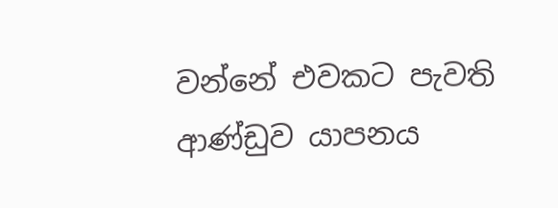වන්නේ එවකට පැවති ආණ්ඩුව යාපනය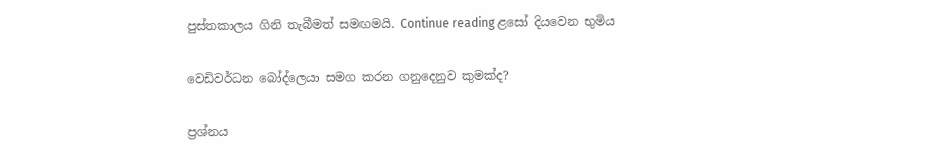පුස්තකාලය ගිනි තැබීමත් සමඟමයි. Continue reading ළසෝ දියවෙන භුමිය

වෙඩිවර්ධන බෝද්ලෙයා සමග කරන ගනුදෙනුව කුමක්ද?

ප්‍රශ්නය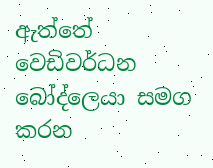ඇත්තේ වෙඩිවර්ධන බෝද්ලෙයා සමග කරන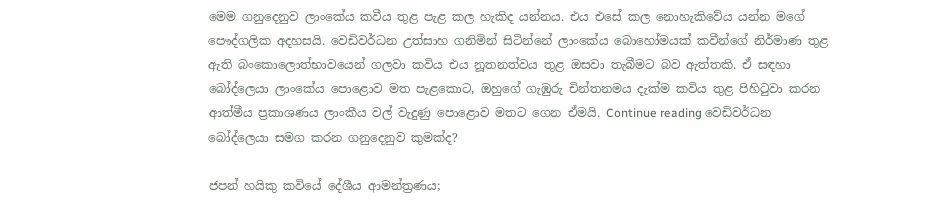මෙම ගනුදෙනුව ලාංකේය කවීය තුළ පැළ කල හැකිද යන්නය. එය එසේ කල නොහැකිවේය යන්න මගේ පෞද්ගලික අදහසයි. වෙඩිවර්ධන උත්සාහ ගනිමින් සිටින්නේ ලාංකේය බොහෝමයක් කවීන්ගේ නිර්මාණ තුළ ඇති බංකොලොත්භාවයෙන් ගලවා කවිය එය නූතනත්වය තුළ ඔසවා තැබීමට බව ඇත්තකි. ඒ සඳහා බෝද්ලෙයා ලාංකේය පොළොව මත පැළකොට, ඔහුගේ ගැඹුරු චින්තනමය දැක්ම කවිය තුළ පිහිටුවා කරන ආත්මීය ප්‍රකාශණය ලාංකීය වල් වැදුණු පොළොව මතට ගෙන ඒමයි. Continue reading වෙඩිවර්ධන බෝද්ලෙයා සමග කරන ගනුදෙනුව කුමක්ද?

ජපන් හයිකු කවියේ දේශීය ආමන්ත්‍රණය;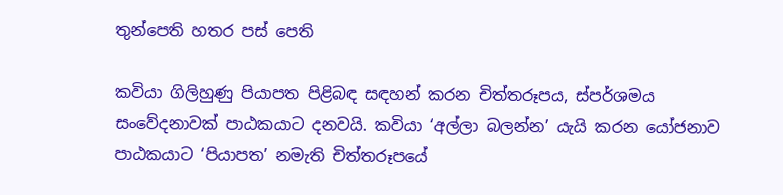තුන්පෙති හතර පස් පෙති

කවියා ගිලිහුණු පියාපත පිළිබඳ සඳහන් කරන චිත්තරූපය, ස්පර්ශමය සංවේදනාවක් පාඨකයාට දනවයි. කවියා ‘අල්ලා බලන්න’ යැයි කරන යෝජනාව පාඨකයාට ‘පියාපත’ නමැති චිත්තරූපයේ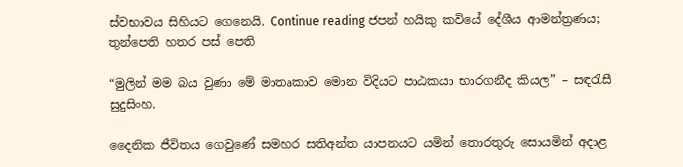ස්වභාවය සිහියට ගෙනෙයි. Continue reading ජපන් හයිකු කවියේ දේශීය ආමන්ත්‍රණය; තුන්පෙති හතර පස් පෙති

“මුලින් මම බය වුණා මේ මාතෘකාව මොන විදියට පාඨකයා භාරගනීද කියල” – සඳරැසී සුදුසිංහ.

දෛනික ජීවිතය ගෙවුණේ සමහර සතිඅන්ත යාපනයට යමින් තොරතුරු සොයමින් අදාළ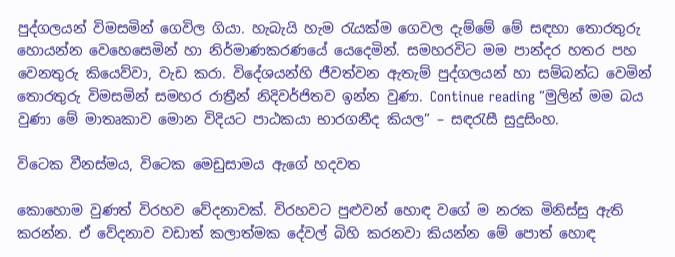පුද්ගලයන් විමසමින් ගෙවිල ගියා. හැබැයි හැම රැයක්ම ගෙවල දැම්මේ මේ සඳහා තොරතුරු හොයන්න වෙහෙසෙමින් හා නිර්මාණකරණයේ යෙදෙමින්. සමහරවිට මම පාන්දර හතර පහ වෙනතුරු කියෙව්වා, වැඩ කරා. විදේශයන්හි ජීවත්වන ඇතැම් පුද්ගලයන් හා සම්බන්ධ වෙමින් තොරතුරු විමසමින් සමහර රාත්‍රීන් නිදිවර්ජිතව ඉන්න වුණා. Continue reading “මුලින් මම බය වුණා මේ මාතෘකාව මොන විදියට පාඨකයා භාරගනීද කියල” – සඳරැසී සුදුසිංහ.

විටෙක වීනස්මය, විටෙක මෙඩුසාමය ඇගේ හදවත

කොහොම වුණත් විරහව වේදනාවක්. විරහවට පුළුවන් හොඳ වගේ ම නරක මිනිස්සු ඇති කරන්න. ඒ වේදනාව වඩාත් කලාත්මක දේවල් බිහි කරනවා කියන්න මේ පොත් හොඳ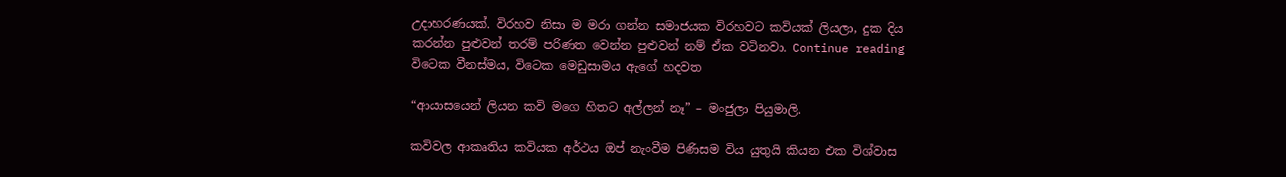උදාහරණයක්. විරහව නිසා ම මරා ගන්න සමාජයක විරහවට කවියක් ලියලා, දුක දිය කරන්න පුළුවන් තරම් පරිණත වෙන්න පුළුවන් නම් ඒක වටිනවා. Continue reading විටෙක වීනස්මය, විටෙක මෙඩුසාමය ඇගේ හදවත

“ආයාසයෙන් ලියන කවි මගෙ හිතට අල්ලන් නෑ” – මංජුලා පියුමාලි.

කවිවල ආකෘතිය කවියක අර්ථය ඔප් නැංවීම පිණිසම විය යුතුයි කියන එක විශ්වාස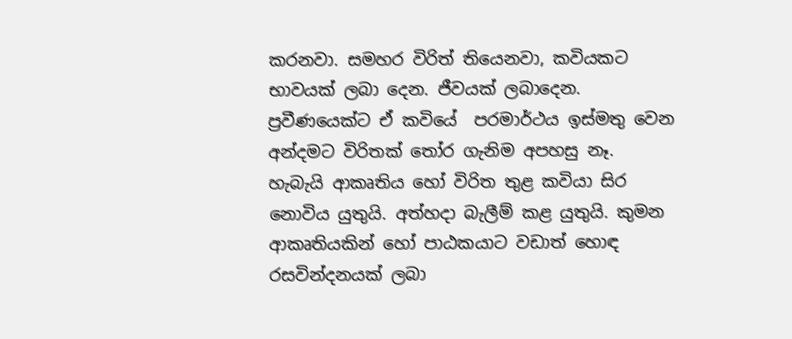කරනවා. සමහර විරිත් තියෙනවා, කවියකට භාවයක් ලබා දෙන. ජීවයක් ලබාදෙන. ප්‍රවීණයෙක්ට ඒ කවියේ  පරමාර්ථය ඉස්මතු වෙන අන්දමට විරිතක් තෝර ගැනිම අපහසු නෑ. හැබැයි ආකෘතිය හෝ විරිත තුළ කවියා සිර නොවිය යුතුයි. අත්හදා බැලීම් කළ යුතුයි. කුමන ආකෘතියකින් හෝ පාඨකයාට වඩාත් හොඳ රසවින්දනයක් ලබා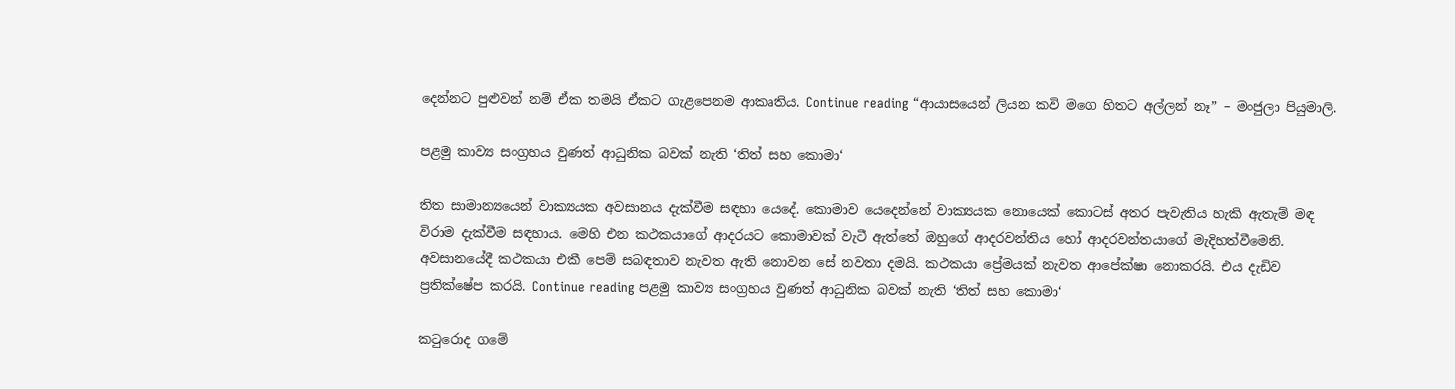දෙන්නට පුළුවන් නම් ඒක තමයි ඒකට ගැළපෙනම ආකෘතිය. Continue reading “ආයාසයෙන් ලියන කවි මගෙ හිතට අල්ලන් නෑ” – මංජුලා පියුමාලි.

පළමු කාව්‍ය සංග්‍රහය වුණත් ආධුනික බවක් නැති ‘තිත් සහ කොමා‘

තිත සාමාන්‍යයෙන් වාක්‍යයක අවසානය දැක්වීම සඳහා යෙදේ. කොමාව යෙදෙන්නේ වාක්‍යයක නොයෙක් කොටස් අතර පැවැතිය හැකි ඇතැම් මඳ විරාම දැක්වීම සඳහාය. මෙහි එන කථකයාගේ ආදරයට කොමාවක් වැටී ඇත්තේ ඔහුගේ ආදරවන්තිය හෝ ආදරවන්තයාගේ මැදිහත්වීමෙනි. අවසානයේදී කථකයා එකී පෙම් සබඳතාව නැවත ඇති නොවන සේ නවතා දමයි. කථකයා ප්‍රේමයක් නැවත ආපේක්ෂා නොකරයි. එය දැඩිව ප්‍රතික්ෂේප කරයි. Continue reading පළමු කාව්‍ය සංග්‍රහය වුණත් ආධුනික බවක් නැති ‘තිත් සහ කොමා‘

කටුරොද ගමේ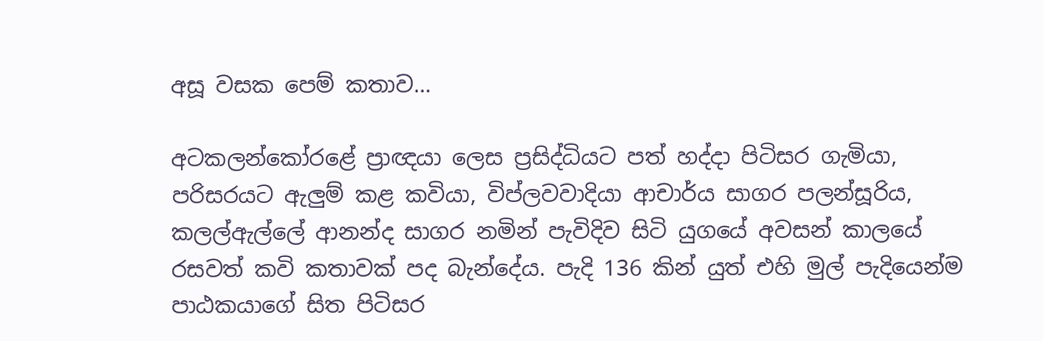අසූ වසක පෙම් කතාව…

අටකලන්කෝරළේ ප්‍රාඥයා ලෙස ප්‍රසිද්ධියට පත් හද්දා පිටිසර ගැමියා, පරිසරයට ඇලුම් කළ කවියා, විප්ලවවාදියා ආචාර්ය සාගර පලන්සූරිය, කලල්ඇල්ලේ ආනන්ද සාගර නමින් පැවිදිව සිටි යුගයේ අවසන් කාලයේ රසවත් කවි කතාවක් පද බැන්දේය. පැදි 136 කින් යුත් එහි මුල් පැදියෙන්ම පාඨකයාගේ සිත පිටිසර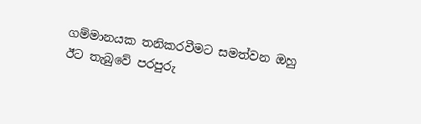ගම්මානයක තනිකරවීමට සමත්වන ඔහු ඊට තැබුවේ පරපුරු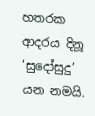හතරක ආදරය දිනූ ‘සුදෝසුදු’ යන නමයි.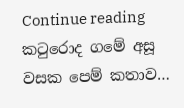Continue reading කටුරොද ගමේ අසූ වසක පෙම් කතාව…